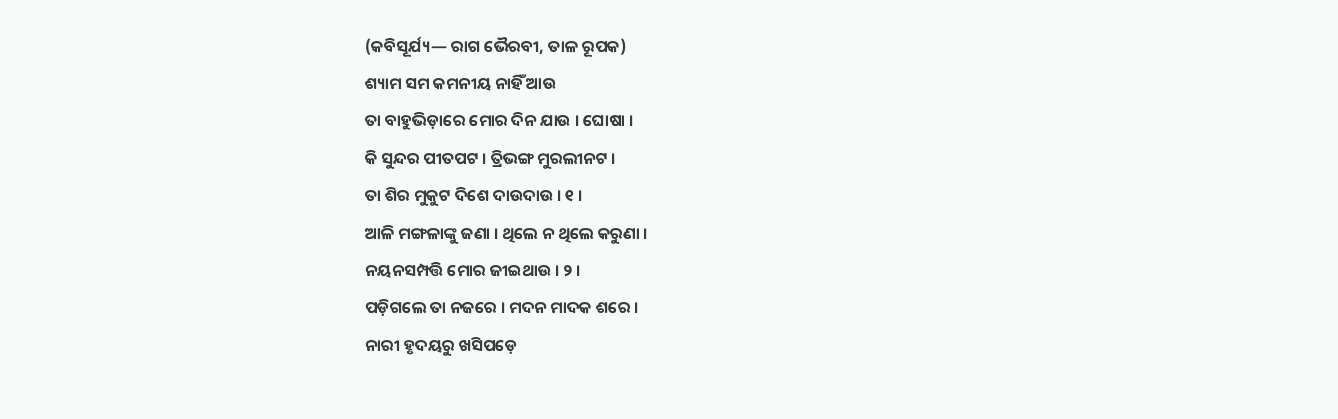(କବିସୂର୍ଯ୍ୟ— ରାଗ ଭୈରବୀ, ତାଳ ରୂପକ)
ଶ୍ୟାମ ସମ କମନୀୟ ନାହିଁ ଆଉ
ତା ବାହୁଭିଡ଼ାରେ ମୋର ଦିନ ଯାଉ । ଘୋଷା ।
କି ସୁନ୍ଦର ପୀତପଟ । ତ୍ରିଭଙ୍ଗ ମୁରଲୀନଟ ।
ତା ଶିର ମୁକୁଟ ଦିଶେ ଦାଉଦାଉ । ୧ ।
ଆଳି ମଙ୍ଗଳାଙ୍କୁ ଜଣା । ଥିଲେ ନ ଥିଲେ କରୁଣା ।
ନୟନସମ୍ପତ୍ତି ମୋର ଜୀଇଥାଉ । ୨ ।
ପଡ଼ିଗଲେ ତା ନଜରେ । ମଦନ ମାଦକ ଶରେ ।
ନାରୀ ହୃଦୟରୁ ଖସିପଡ଼େ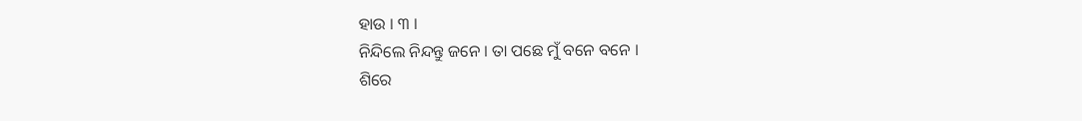ହାଉ । ୩ ।
ନିନ୍ଦିଲେ ନିନ୍ଦନ୍ତୁ ଜନେ । ତା ପଛେ ମୁଁ ବନେ ବନେ ।
ଶିରେ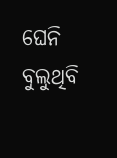ଘେନି ବୁଲୁଥିବି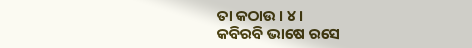ତା କଠାଉ । ୪ ।
କବିରବି ଭାଷେ ରସେ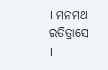। ମନମଥ ରତିତ୍ରାସେ ।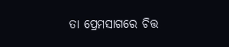ତା ପ୍ରେମସାଗରେ ଚିତ୍ତ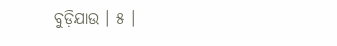ବୁଡ଼ିଯାଉ । ୫ ।